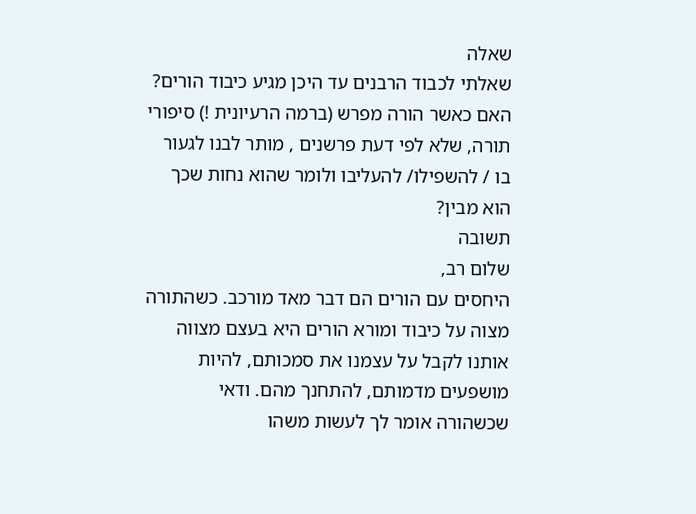שאלה
שאלתי לכבוד הרבנים עד היכן מגיע כיבוד הורים? האם כאשר הורה מפרש (ברמה הרעיונית !) סיפורי תורה, שלא לפי דעת פרשנים , מותר לבנו לגעור בו / להשפילו/ להעליבו ולומר שהוא נחות שכך הוא מבין?
תשובה
שלום רב,
היחסים עם הורים הם דבר מאד מורכב. כשהתורה מצוה על כיבוד ומורא הורים היא בעצם מצווה אותנו לקבל על עצמנו את סמכותם, להיות מושפעים מדמותם, להתחנך מהם. ודאי שכשהורה אומר לך לעשות משהו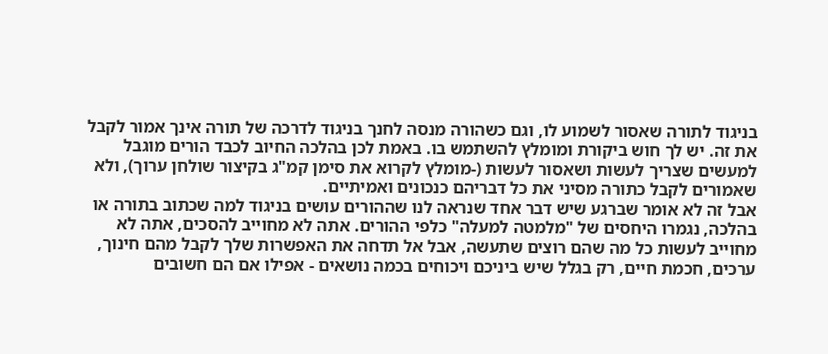בניגוד לתורה שאסור לשמוע לו, וגם כשהורה מנסה לחנך בניגוד לדרכה של תורה אינך אמור לקבל את זה. יש לך חוש ביקורת ומומלץ להשתמש בו. באמת לכן בהלכה החיוב לכבד הורים מוגבל למעשים שצריך לעשות ושאסור לעשות (-מומלץ לקרוא את סימן קמ"ג בקיצור שולחן ערוך), ולא שאמורים לקבל כתורה מסיני את כל דבריהם כנכונים ואמיתיים.
אבל זה לא אומר שברגע שיש דבר אחד שנראה לנו שההורים עושים בניגוד למה שכתוב בתורה או בהלכה, נגמרו היחסים של "מלמטה למעלה" כלפי ההורים. אתה לא מחוייב להסכים, אתה לא מחוייב לעשות כל מה שהם רוצים שתעשה, אבל אל תדחה את האפשרות שלך לקבל מהם חינוך, ערכים, חכמת חיים, רק בגלל שיש ביניכם ויכוחים בכמה נושאים - אפילו אם הם חשובים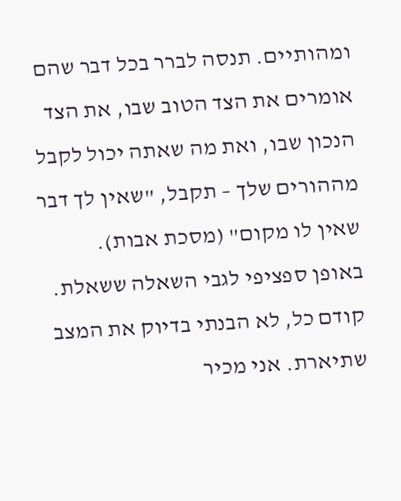ומהותיים. תנסה לברר בכל דבר שהם אומרים את הצד הטוב שבו, את הצד הנכון שבו, ואת מה שאתה יכול לקבל מההורים שלך – תקבל, "שאין לך דבר שאין לו מקום" (מסכת אבות).
באופן ספציפי לגבי השאלה ששאלת. קודם כל, לא הבנתי בדיוק את המצב שתיארת. אני מכיר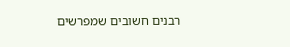רבנים חשובים שמפרשים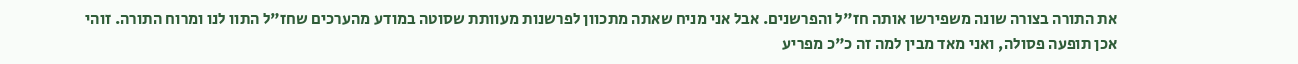את התורה בצורה שונה משפירשו אותה חז"ל והפרשנים. אבל אני מניח שאתה מתכוון לפרשנות מעוותת שסוטה במודע מהערכים שחז"ל התוו לנו ומרוח התורה. זוהי אכן תופעה פסולה, ואני מאד מבין למה זה כ"כ מפריע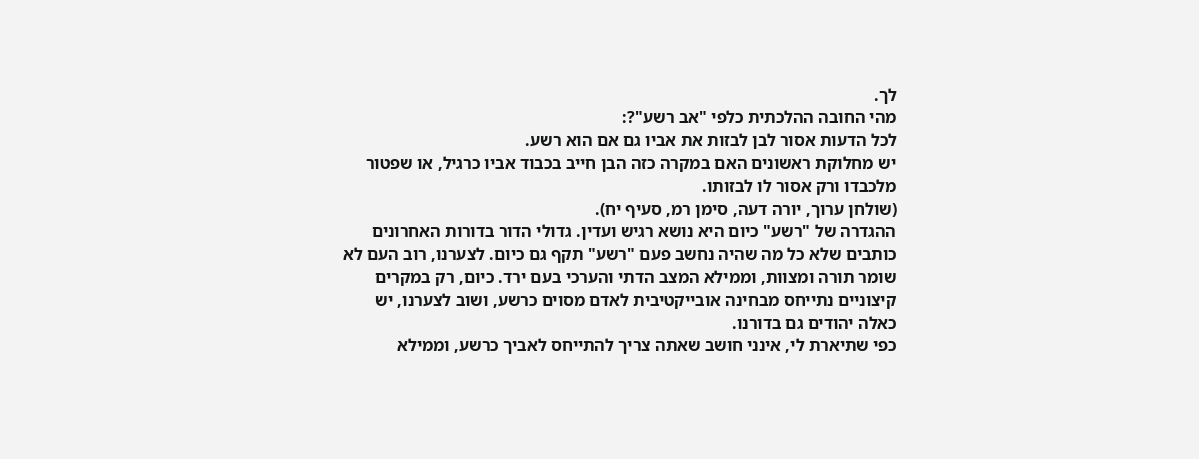לך.
מהי החובה ההלכתית כלפי "אב רשע"?:
לכל הדעות אסור לבן לבזות את אביו גם אם הוא רשע.
יש מחלוקת ראשונים האם במקרה כזה הבן חייב בכבוד אביו כרגיל, או שפטור מלכבדו ורק אסור לו לבזותו.
(שולחן ערוך, יורה דעה, סימן רמ, סעיף יח).
ההגדרה של "רשע" כיום היא נושא רגיש ועדין. גדולי הדור בדורות האחרונים כותבים שלא כל מה שהיה נחשב פעם "רשע" תקף גם כיום. לצערנו, רוב העם לא שומר תורה ומצוות, וממילא המצב הדתי והערכי בעם ירד. כיום, רק במקרים קיצוניים נתייחס מבחינה אובייקטיבית לאדם מסוים כרשע, ושוב לצערנו, יש כאלה יהודים גם בדורנו.
כפי שתיארת לי, אינני חושב שאתה צריך להתייחס לאביך כרשע, וממילא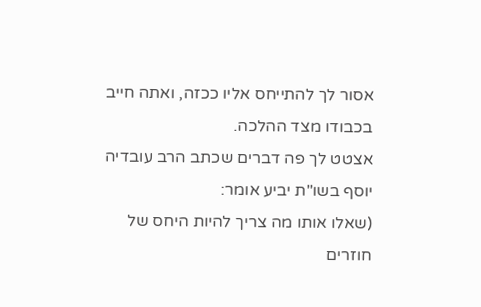אסור לך להתייחס אליו ככזה, ואתה חייב בכבודו מצד ההלכה.
אצטט לך פה דברים שכתב הרב עובדיה יוסף בשו"ת יביע אומר:
(שאלו אותו מה צריך להיות היחס של חוזרים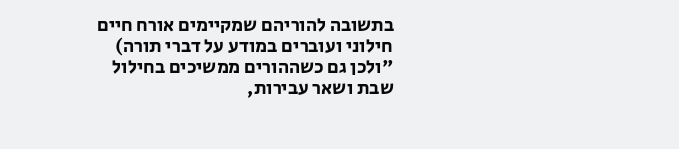בתשובה להוריהם שמקיימים אורח חיים חילוני ועוברים במודע על דברי תורה)
"ולכן גם כשההורים ממשיכים בחילול שבת ושאר עבירות,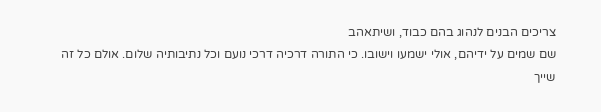צריכים הבנים לנהוג בהם כבוד, ושיתאהב
שם שמים על ידיהם, אולי ישמעו וישובו. כי התורה דרכיה דרכי נועם וכל נתיבותיה שלום. אולם כל זה שייך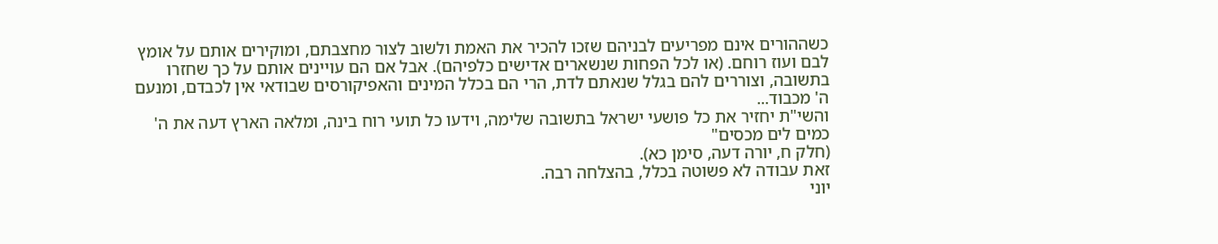כשההורים אינם מפריעים לבניהם שזכו להכיר את האמת ולשוב לצור מחצבתם, ומוקירים אותם על אומץ לבם ועוז רוחם. (או לכל הפחות שנשארים אדישים כלפיהם). אבל אם הם עויינים אותם על כך שחזרו בתשובה, וצוררים להם בגלל שנאתם לדת, הרי הם בכלל המינים והאפיקורסים שבודאי אין לכבדם, ומנעם ה' מכבוד...
והשי"ת יחזיר את כל פושעי ישראל בתשובה שלימה, וידעו כל תועי רוח בינה, ומלאה הארץ דעה את ה' כמים לים מכסים"
(חלק ח, יורה דעה, סימן כא).
זאת עבודה לא פשוטה בכלל, בהצלחה רבה.
יוני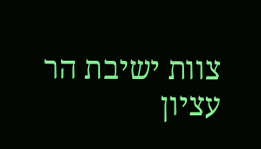צוות ישיבת הר עציון